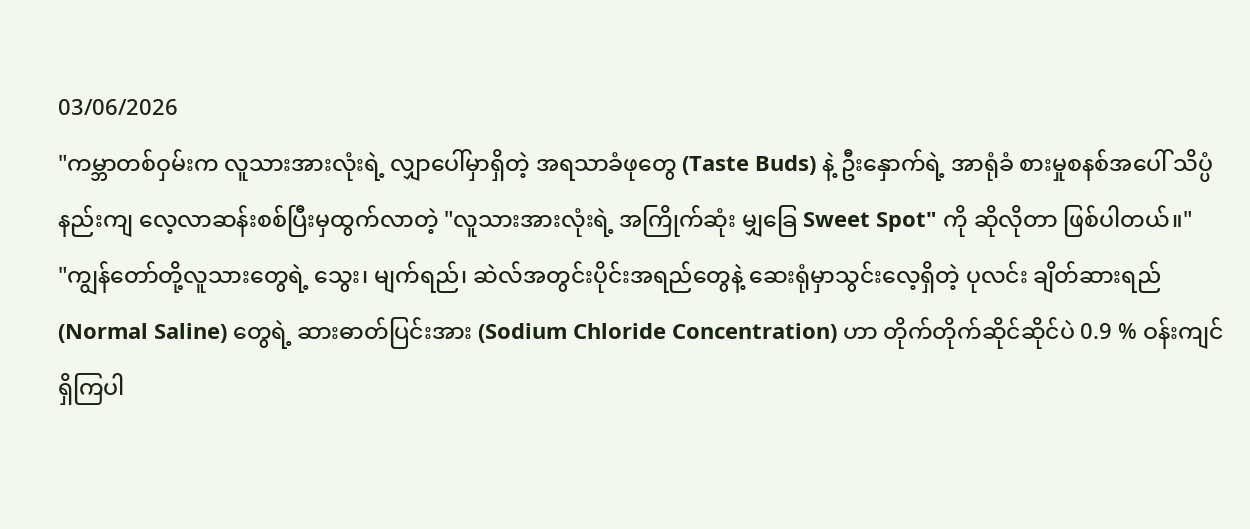03/06/2026
"ကမ္ဘာတစ်ဝှမ်းက လူသားအားလုံးရဲ့ လျှာပေါ်မှာရှိတဲ့ အရသာခံဖုတွေ (Taste Buds) နဲ့ ဦးနှောက်ရဲ့ အာရုံခံ စားမှုစနစ်အပေါ် သိပ္ပံနည်းကျ လေ့လာဆန်းစစ်ပြီးမှထွက်လာတဲ့ "လူသားအားလုံးရဲ့ အကြိုက်ဆုံး မျှခြေ Sweet Spot" ကို ဆိုလိုတာ ဖြစ်ပါတယ်။"
"ကျွန်တော်တို့လူသားတွေရဲ့ သွေး၊ မျက်ရည်၊ ဆဲလ်အတွင်းပိုင်းအရည်တွေနဲ့ ဆေးရုံမှာသွင်းလေ့ရှိတဲ့ ပုလင်း ချိတ်ဆားရည် (Normal Saline) တွေရဲ့ ဆားဓာတ်ပြင်းအား (Sodium Chloride Concentration) ဟာ တိုက်တိုက်ဆိုင်ဆိုင်ပဲ 0.9 % ဝန်းကျင် ရှိကြပါ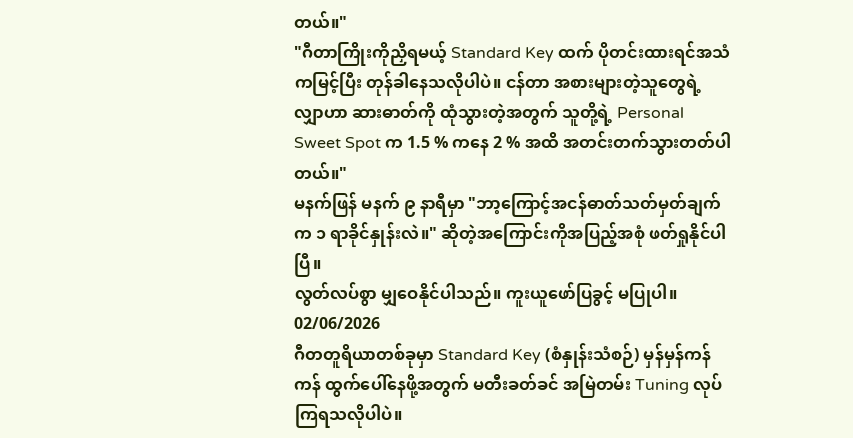တယ်။"
"ဂီတာကြိုးကိုညှိရမယ့် Standard Key ထက် ပိုတင်းထားရင်အသံကမြင့်ပြီး တုန်ခါနေသလိုပါပဲ။ ငန်တာ အစားများတဲ့သူတွေရဲ့ လျှာဟာ ဆားဓာတ်ကို ထုံသွားတဲ့အတွက် သူတို့ရဲ့ Personal Sweet Spot က 1.5 % ကနေ 2 % အထိ အတင်းတက်သွားတတ်ပါတယ်။"
မနက်ဖြန် မနက် ၉ နာရီမှာ "ဘာ့ကြောင့်အငန်ဓာတ်သတ်မှတ်ချက်က ၁ ရာခိုင်နှုန်းလဲ။" ဆိုတဲ့အကြောင်းကိုအပြည့်အစုံ ဖတ်ရှုနိုင်ပါပြီ။
လွတ်လပ်စွာ မျှဝေနိုင်ပါသည်။ ကူးယူဖော်ပြခွင့် မပြုပါ။
02/06/2026
ဂီတတူရိယာတစ်ခုမှာ Standard Key (စံနှုန်းသံစဉ်) မှန်မှန်ကန်ကန် ထွက်ပေါ်နေဖို့အတွက် မတီးခတ်ခင် အမြဲတမ်း Tuning လုပ်ကြရသလိုပါပဲ။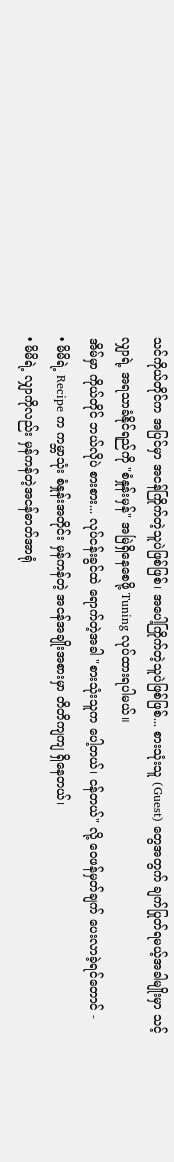သင်ကိုယ်တိုင်က အပြင်မှာ အငန်ကြိုက်တဲ့သူပဲဖြစ်ဖြစ်၊ အပေါ့ကြိုက်တဲ့သူပဲဖြစ်ဖြစ်... စားသုံးသူ (Guest) တွေအတွက် ချက်ပြုတ်ရမယ့်အခါမျိုးမှာ သင့်လျှာရဲ့ အရသာခံနိုင်ရည်ကို "စံနှုန်းမှန်" အမြဲရှိနေစေဖို့ Tuning လုပ်ထားရပါမယ်။
အိမ်မှာ ကိုယ်တိုင် ဘယ်လိုပဲ စားစား... လုပ်ငန်းခွင်ထဲ ရောက်တဲ့အခါ "စားသုံးသူက ပေါ့တယ်၊ ငန်တယ်" လို့ ဝေဖန်မှတ်ချက် ပေးလာခဲ့ရင်တောင် -
• မိမိရဲ့ Recipe က ကမ္ဘာသုံး စံနှုန်းအတိုင်း မှန်ကန်တဲ့ အငန်အချိုးအစားမှာ တိတိကျကျ ရှိနေတယ်၊
• မိမိရဲ့ လျှာကိုလည်း မှန်ကန်တဲ့အငန်ဓာတ်အာရုံ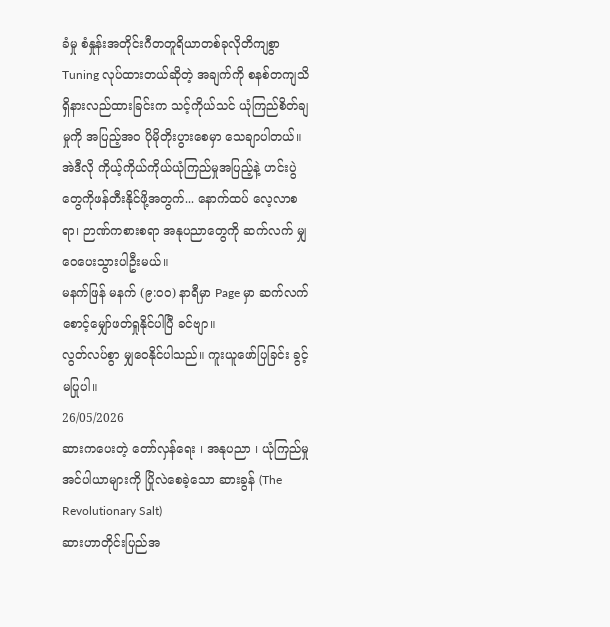ခံမှု စံနှုန်းအတိုင်းဂီတတူရိယာတစ်ခုလိုတိကျစွာ Tuning လုပ်ထားတယ်ဆိုတဲ့ အချက်ကို စနစ်တကျသိရှိနားလည်ထားခြင်းက သင့်ကိုယ်သင် ယုံကြည်စိတ်ချမှုကို အပြည့်အဝ ပိုမိုတိုးပွားစေမှာ သေချာပါတယ်။
အဲဒီလို ကိုယ့်ကိုယ်ကိုယ်ယုံကြည်မှုအပြည့်နဲ့ ဟင်းပွဲတွေကိုဖန်တီးနိုင်ဖို့အတွက်... နောက်ထပ် လေ့လာစရာ၊ ဉာဏ်ကစားစရာ အနုပညာတွေကို ဆက်လက် မျှဝေပေးသွားပါဦးမယ်။
မနက်ဖြန် မနက် (၉:၀၀) နာရီမှာ Page မှာ ဆက်လက် စောင့်မျှော်ဖတ်ရှုနိုင်ပါပြီ ခင်ဗျာ။
လွတ်လပ်စွာ မျှဝေနိုင်ပါသည်။ ကူးယူဖော်ပြခြင်း ခွင့်မပြုပါ။
26/05/2026
ဆားကပေးတဲ့ တော်လှန်ရေး ၊ အနုပညာ ၊ ယုံကြည်မှု
အင်ပါယာများကို ပြိုလဲစေခဲ့သော ဆားခွန် (The Revolutionary Salt)
ဆားဟာတိုင်းပြည်အ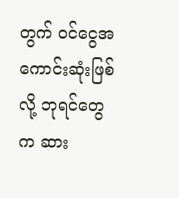တွက် ဝင်ငွေအကောင်းဆုံးဖြစ်လို့ ဘုရင်တွေက ဆား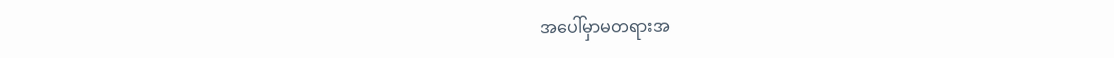အပေါ်မှာမတရားအ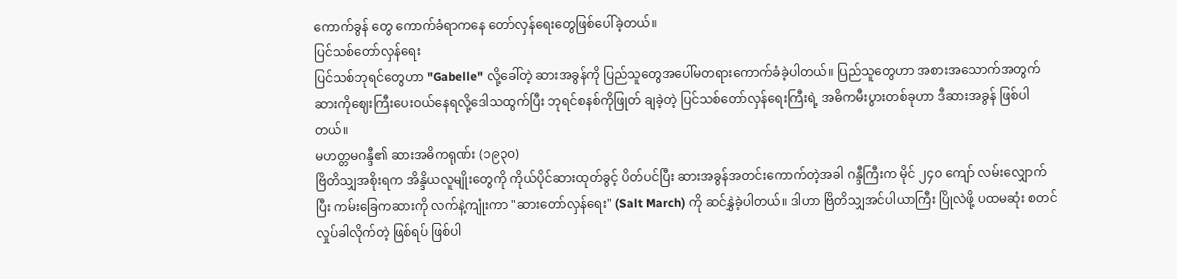ကောက်ခွန် တွေ ကောက်ခံရာကနေ တော်လှန်ရေးတွေဖြစ်ပေါ်ခဲ့တယ်။
ပြင်သစ်တော်လှန်ရေး
ပြင်သစ်ဘုရင်တွေဟာ "Gabelle" လို့ခေါ်တဲ့ ဆားအခွန်ကို ပြည်သူတွေအပေါ်မတရားကောက်ခံခဲ့ပါတယ်။ ပြည်သူတွေဟာ အစားအသောက်အတွက် ဆားကိုဈေးကြီးပေးဝယ်နေရလို့ဒေါသထွက်ပြီး ဘုရင်စနစ်ကိုဖြုတ် ချခဲ့တဲ့ ပြင်သစ်တော်လှန်ရေးကြီးရဲ့ အဓိကမီးပွားတစ်ခုဟာ ဒီဆားအခွန် ဖြစ်ပါတယ်။
မဟတ္တမဂန္ဒီ၏ ဆားအဓိကရုဏ်း (၁၉၃၀)
ဗြိတိသျှအစိုးရက အိန္ဒိယလူမျိုးတွေကို ကိုယ်ပိုင်ဆားထုတ်ခွင့် ပိတ်ပင်ပြီး ဆားအခွန်အတင်းကောက်တဲ့အခါ ဂန္ဒီကြီးက မိုင် ၂၄၀ ကျော် လမ်းလျှောက်ပြီး ကမ်းခြေကဆားကို လက်နဲ့ကျုံးကာ "ဆားတော်လှန်ရေး" (Salt March) ကို ဆင်နွှဲခဲ့ပါတယ်။ ဒါဟာ ဗြိတိသျှအင်ပါယာကြီး ပြိုလဲဖို့ ပထမဆုံး စတင်လှုပ်ခါလိုက်တဲ့ ဖြစ်ရပ် ဖြစ်ပါ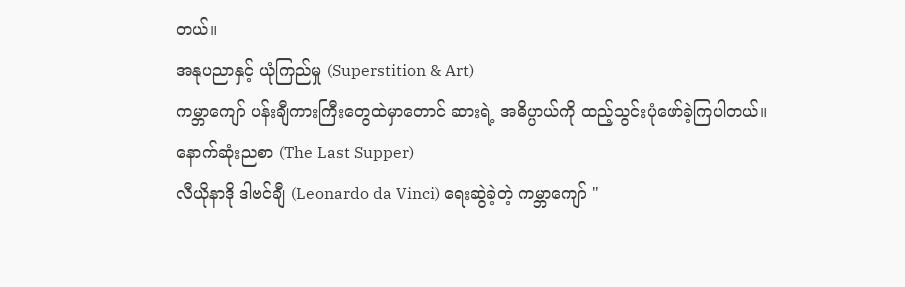တယ်။
အနုပညာနှင့် ယုံကြည်မှု (Superstition & Art)
ကမ္ဘာကျော် ပန်းချီကားကြီးတွေထဲမှာတောင် ဆားရဲ့ အဓိပ္ပာယ်ကို ထည့်သွင်းပုံဖော်ခဲ့ကြပါတယ်။
နောက်ဆုံးညစာ (The Last Supper)
လီယိုနာဒို ဒါဗင်ချီ (Leonardo da Vinci) ရေးဆွဲခဲ့တဲ့ ကမ္ဘာကျော် "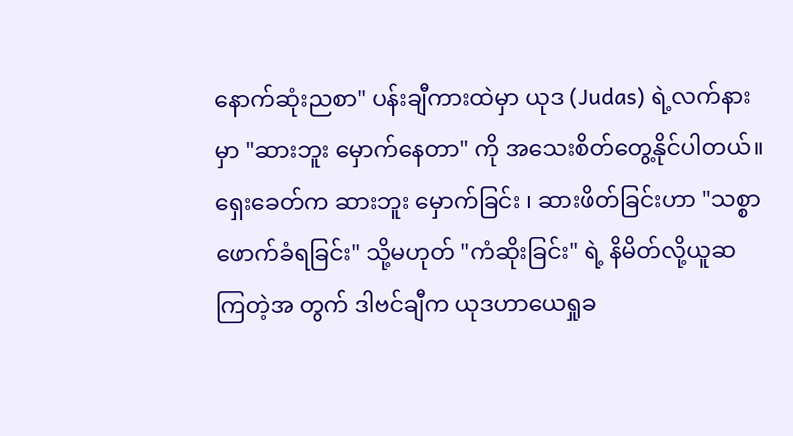နောက်ဆုံးညစာ" ပန်းချီကားထဲမှာ ယုဒ (Judas) ရဲ့လက်နားမှာ "ဆားဘူး မှောက်နေတာ" ကို အသေးစိတ်တွေ့နိုင်ပါတယ်။ ရှေးခေတ်က ဆားဘူး မှောက်ခြင်း ၊ ဆားဖိတ်ခြင်းဟာ "သစ္စာဖောက်ခံရခြင်း" သို့မဟုတ် "ကံဆိုးခြင်း" ရဲ့ နိမိတ်လို့ယူဆကြတဲ့အ တွက် ဒါဗင်ချီက ယုဒဟာယေရှုခ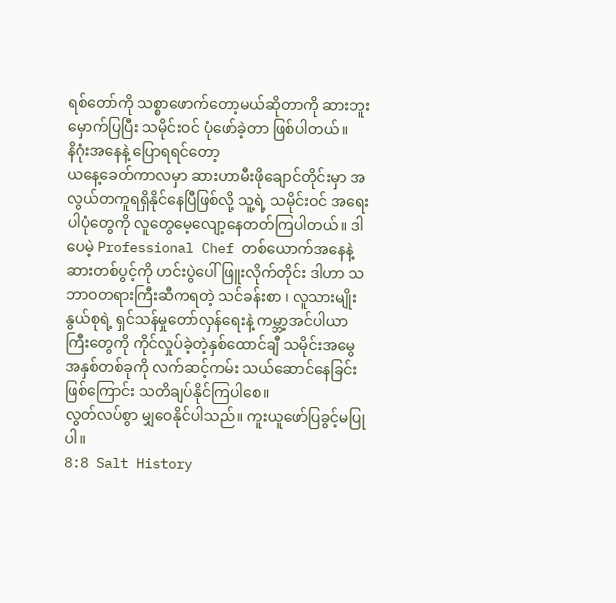ရစ်တော်ကို သစ္စာဖောက်တော့မယ်ဆိုတာကို ဆားဘူးမှောက်ပြပြီး သမိုင်းဝင် ပုံဖော်ခဲ့တာ ဖြစ်ပါတယ်။
နိဂုံးအနေနဲ့ ပြောရရင်တော့
ယနေ့ခေတ်ကာလမှာ ဆားဟာမီးဖိုချောင်တိုင်းမှာ အလွယ်တကူရရှိနိုင်နေပြီဖြစ်လို့ သူ့ရဲ့ သမိုင်းဝင် အရေးပါပုံတွေကို လူတွေမေ့လျော့နေတတ်ကြပါတယ်။ ဒါပေမဲ့ Professional Chef တစ်ယောက်အနေနဲ့ ဆားတစ်ပွင့်ကို ဟင်းပွဲပေါ်ဖြူးလိုက်တိုင်း ဒါဟာ သဘာဝတရားကြီးဆီကရတဲ့ သင်ခန်းစာ ၊ လူသားမျိုးနွယ်စုရဲ့ ရှင်သန်မှုတော်လှန်ရေးနဲ့ ကမ္ဘာ့အင်ပါယာကြီးတွေကို ကိုင်လှုပ်ခဲ့တဲ့နှစ်ထောင်ချီ သမိုင်းအမွေအနှစ်တစ်ခုကို လက်ဆင့်ကမ်း သယ်ဆောင်နေခြင်းဖြစ်ကြောင်း သတိချပ်နိုင်ကြပါစေ။
လွတ်လပ်စွာ မျှဝေနိုင်ပါသည်။ ကူးယူဖော်ပြခွင့်မပြုပါ။
8:8 Salt History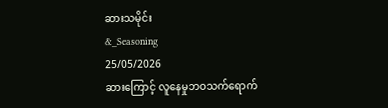ဆားသမိုင်း
&_Seasoning
25/05/2026
ဆားကြောင့် လူနေမှုဘဝသက်ရောက်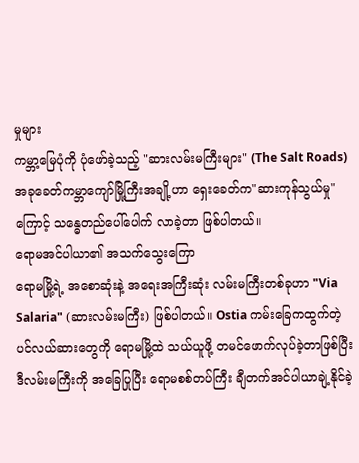မှုများ
ကမ္ဘာ့မြေပုံကို ပုံဖော်ခဲ့သည့် "ဆားလမ်းမကြီးများ" (The Salt Roads)
အခုခေတ်ကမ္ဘာကျော်မြို့ကြီးအချို့ဟာ ရှေးခေတ်က"ဆားကုန်သွယ်မှု"ကြောင့် သန္ဓေတည်ပေါ်ပေါက် လာခဲ့တာ ဖြစ်ပါတယ်။
ရောမအင်ပါယာ၏ အသက်သွေးကြော
ရောမမြို့ရဲ့ အစောဆုံးနဲ့ အရေးအကြီးဆုံး လမ်းမကြီးတစ်ခုဟာ "Via Salaria" (ဆားလမ်းမကြီး) ဖြစ်ပါတယ်။ Ostia ကမ်းခြေကထွက်တဲ့ ပင်လယ်ဆားတွေကို ရောမမြို့ထဲ သယ်ယူဖို့ တမင်ဖောက်လုပ်ခဲ့တာဖြစ်ပြီး ဒီလမ်းမကြီးကို အခြေပြုပြီး ရောမစစ်တပ်ကြီး ချီတက်အင်ပါယာချဲ့နိုင်ခဲ့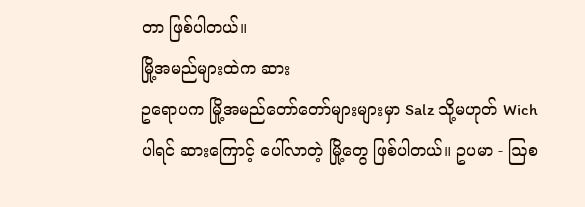တာ ဖြစ်ပါတယ်။
မြို့အမည်များထဲက ဆား
ဥရောပက မြို့အမည်တော်တော်များများမှာ Salz သို့မဟုတ် Wich ပါရင် ဆားကြောင့် ပေါ်လာတဲ့ မြို့တွေ ဖြစ်ပါတယ်။ ဥပမာ - ဩစ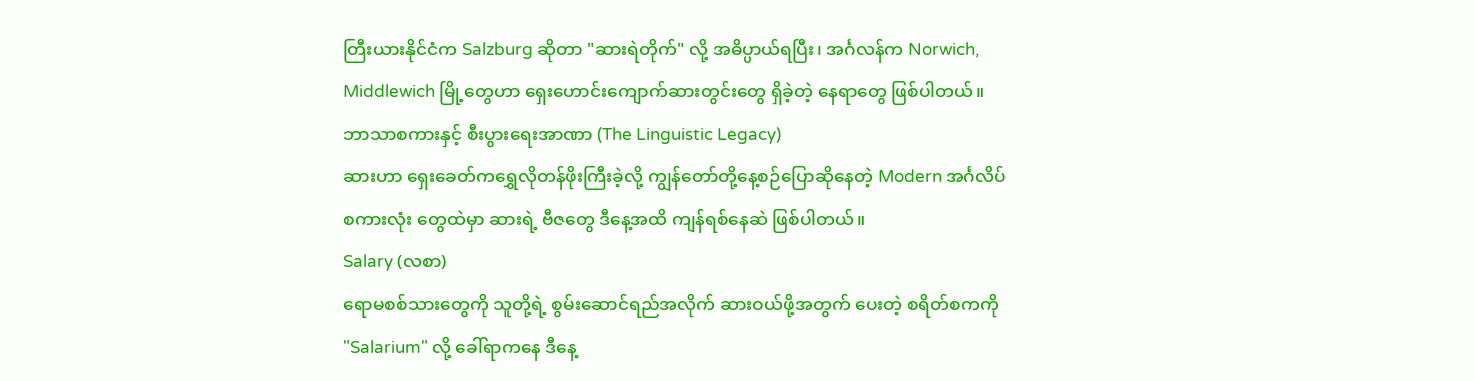တြီးယားနိုင်ငံက Salzburg ဆိုတာ "ဆားရဲတိုက်" လို့ အဓိပ္ပာယ်ရပြီး၊ အင်္ဂလန်က Norwich, Middlewich မြို့တွေဟာ ရှေးဟောင်းကျောက်ဆားတွင်းတွေ ရှိခဲ့တဲ့ နေရာတွေ ဖြစ်ပါတယ်။
ဘာသာစကားနှင့် စီးပွားရေးအာဏာ (The Linguistic Legacy)
ဆားဟာ ရှေးခေတ်ကရွှေလိုတန်ဖိုးကြီးခဲ့လို့ ကျွန်တော်တို့နေ့စဉ်ပြောဆိုနေတဲ့ Modern အင်္ဂလိပ်စကားလုံး တွေထဲမှာ ဆားရဲ့ ဗီဇတွေ ဒီနေ့အထိ ကျန်ရစ်နေဆဲ ဖြစ်ပါတယ်။
Salary (လစာ)
ရောမစစ်သားတွေကို သူတို့ရဲ့ စွမ်းဆောင်ရည်အလိုက် ဆားဝယ်ဖို့အတွက် ပေးတဲ့ စရိတ်စကကို "Salarium" လို့ ခေါ်ရာကနေ ဒီနေ့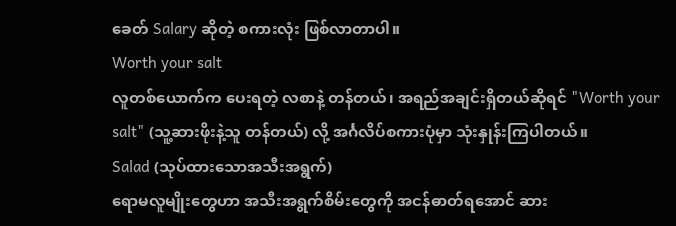ခေတ် Salary ဆိုတဲ့ စကားလုံး ဖြစ်လာတာပါ။
Worth your salt
လူတစ်ယောက်က ပေးရတဲ့ လစာနဲ့ တန်တယ်၊ အရည်အချင်းရှိတယ်ဆိုရင် "Worth your salt" (သူ့ဆားဖိုးနဲ့သူ တန်တယ်) လို့ အင်္ဂလိပ်စကားပုံမှာ သုံးနှုန်းကြပါတယ်။
Salad (သုပ်ထားသောအသီးအရွက်)
ရောမလူမျိုးတွေဟာ အသီးအရွက်စိမ်းတွေကို အငန်ဓာတ်ရအောင် ဆား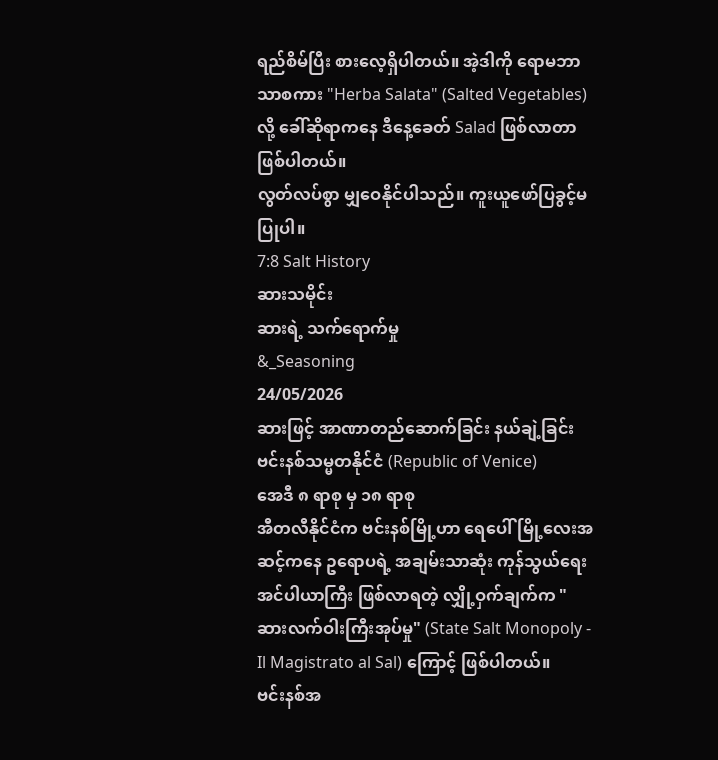ရည်စိမ်ပြီး စားလေ့ရှိပါတယ်။ အဲ့ဒါကို ရောမဘာသာစကား "Herba Salata" (Salted Vegetables) လို့ ခေါ်ဆိုရာကနေ ဒီနေ့ခေတ် Salad ဖြစ်လာတာ ဖြစ်ပါတယ်။
လွတ်လပ်စွာ မျှဝေနိုင်ပါသည်။ ကူးယူဖော်ပြခွင့်မပြုပါ။
7:8 Salt History
ဆားသမိုင်း
ဆားရဲ့ သက်ရောက်မှု
&_Seasoning
24/05/2026
ဆားဖြင့် အာဏာတည်ဆောက်ခြင်း နယ်ချဲ့ခြင်း
ဗင်းနစ်သမ္မတနိုင်ငံ (Republic of Venice)
အေဒီ ၈ ရာစု မှ ၁၈ ရာစု
အီတလီနိုင်ငံက ဗင်းနစ်မြို့ဟာ ရေပေါ်မြို့လေးအဆင့်ကနေ ဥရောပရဲ့ အချမ်းသာဆုံး ကုန်သွယ်ရေး အင်ပါယာကြီး ဖြစ်လာရတဲ့ လျှို့ဝှက်ချက်က "ဆားလက်ဝါးကြီးအုပ်မှု" (State Salt Monopoly - Il Magistrato al Sal) ကြောင့် ဖြစ်ပါတယ်။
ဗင်းနစ်အ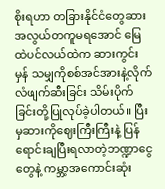စိုးရဟာ တခြားနိုင်ငံတွေဆားအလွယ်တကူမရအောင် မြေထဲပင်လယ်ထဲက ဆားကွင်းမှန် သမျှကိုစစ်အင်အားနဲ့လိုက်လံဖျက်ဆီးခြင်း သိမ်းပိုက်ခြင်းတို့ပြုလုပ်ခဲ့ပါတယ်။ ပြီးမှဆားကိုဈေးကြီးကြီးနဲ့ ပြန် ရောင်းချပြီးရလာတဲ့ဘဏ္ဍာငွေတွေနဲ့ ကမ္ဘာ့အကောင်းဆုံး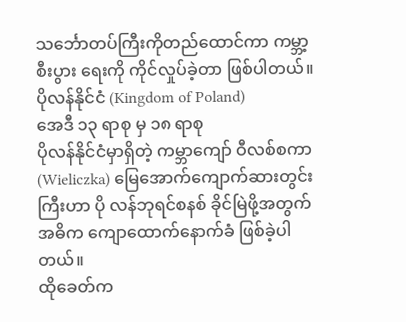သင်္ဘောတပ်ကြီးကိုတည်ထောင်ကာ ကမ္ဘာ့စီးပွား ရေးကို ကိုင်လှုပ်ခဲ့တာ ဖြစ်ပါတယ်။
ပိုလန်နိုင်ငံ (Kingdom of Poland)
အေဒီ ၁၃ ရာစု မှ ၁၈ ရာစု
ပိုလန်နိုင်ငံမှာရှိတဲ့ ကမ္ဘာကျော် ဝီလစ်စကာ (Wieliczka) မြေအောက်ကျောက်ဆားတွင်းကြီးဟာ ပို လန်ဘုရင်စနစ် ခိုင်မြဲဖို့အတွက် အဓိက ကျောထောက်နောက်ခံ ဖြစ်ခဲ့ပါတယ်။
ထိုခေတ်က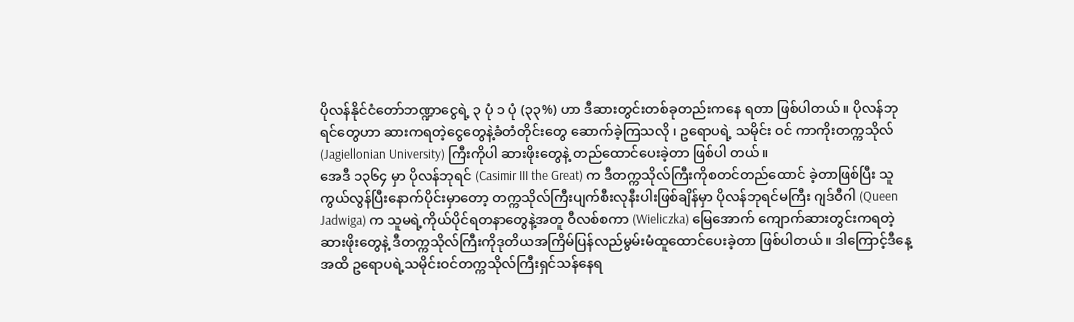ပိုလန်နိုင်ငံတော်ဘဏ္ဍာငွေရဲ့ ၃ ပုံ ၁ ပုံ (၃၃%) ဟာ ဒီဆားတွင်းတစ်ခုတည်းကနေ ရတာ ဖြစ်ပါတယ်။ ပိုလန်ဘုရင်တွေဟာ ဆားကရတဲ့ငွေတွေနဲ့ခံတံတိုင်းတွေ ဆောက်ခဲ့ကြသလို ၊ ဥရောပရဲ့ သမိုင်း ဝင် ကာကိုးတက္ကသိုလ် (Jagiellonian University) ကြီးကိုပါ ဆားဖိုးတွေနဲ့ တည်ထောင်ပေးခဲ့တာ ဖြစ်ပါ တယ်။
အေဒီ ၁၃၆၄ မှာ ပိုလန်ဘုရင် (Casimir III the Great) က ဒီတက္ကသိုလ်ကြီးကိုစတင်တည်ထောင် ခဲ့တာဖြစ်ပြီး သူကွယ်လွန်ပြီးနောက်ပိုင်းမှာတော့ တက္ကသိုလ်ကြီးပျက်စီးလုနီးပါးဖြစ်ချိန်မှာ ပိုလန်ဘုရင်မကြီး ဂျဒ်ဝီဂါ (Queen Jadwiga) က သူမရဲ့ကိုယ်ပိုင်ရတနာတွေနဲ့အတူ ဝီလစ်စကာ (Wieliczka) မြေအောက် ကျောက်ဆားတွင်းကရတဲ့ဆားဖိုးတွေနဲ့ ဒီတက္ကသိုလ်ကြီးကိုဒုတိယအကြိမ်ပြန်လည်မွမ်းမံထူထောင်ပေးခဲ့တာ ဖြစ်ပါတယ်။ ဒါကြောင့်ဒီနေ့အထိ ဥရောပရဲ့သမိုင်းဝင်တက္ကသိုလ်ကြီးရှင်သန်နေရ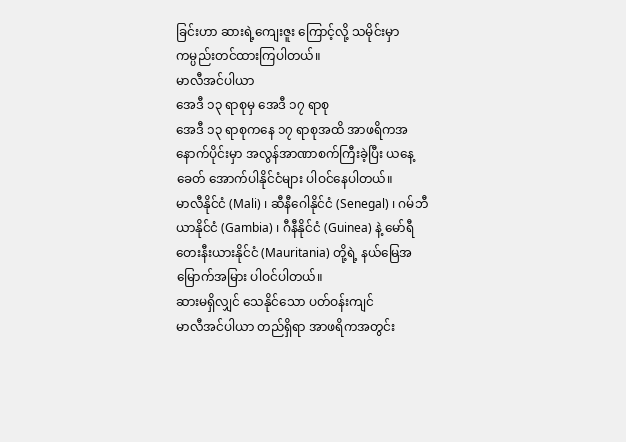ခြင်းဟာ ဆားရဲ့ကျေးဇူး ကြောင့်လို့ သမိုင်းမှာကမ္ပည်းတင်ထားကြပါတယ်။
မာလီအင်ပါယာ
အေဒီ ၁၃ ရာစုမှ အေဒီ ၁၇ ရာစု
အေဒီ ၁၃ ရာစုကနေ ၁၇ ရာစုအထိ အာဖရိကအနောက်ပိုင်းမှာ အလွန်အာဏာစက်ကြီးခဲ့ပြီး ယနေ့ခေတ် အောက်ပါနိုင်ငံများ ပါဝင်နေပါတယ်။
မာလီနိုင်ငံ (Mali) ၊ ဆီနီဂေါနိုင်ငံ (Senegal) ၊ ဂမ်ဘီယာနိုင်ငံ (Gambia) ၊ ဂီနီနိုင်ငံ (Guinea) နဲ့ မော်ရီတေးနီးယားနိုင်ငံ (Mauritania) တို့ရဲ့ နယ်မြေအမြောက်အမြား ပါဝင်ပါတယ်။
ဆားမရှိလျှင် သေနိုင်သော ပတ်ဝန်းကျင်
မာလီအင်ပါယာ တည်ရှိရာ အာဖရိကအတွင်း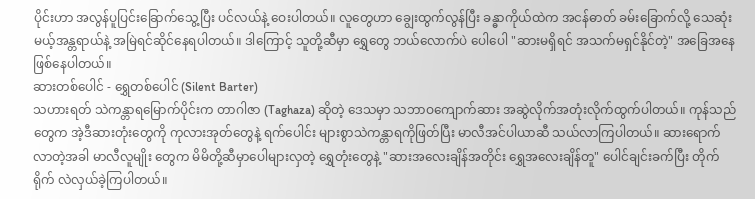ပိုင်းဟာ အလွန်ပူပြင်းခြောက်သွေ့ပြီး ပင်လယ်နဲ့ ဝေးပါတယ်။ လူတွေဟာ ချွေးထွက်လွန်ပြီး ခန္ဓာကိုယ်ထဲက အငန်ဓာတ် ခမ်းခြောက်လို့ သေဆုံးမယ့်အန္တရာယ်နဲ့ အမြဲရင်ဆိုင်နေရပါတယ်။ ဒါကြောင့် သူတို့ဆီမှာ ရွှေတွေ ဘယ်လောက်ပဲ ပေါပေါ "ဆားမရှိရင် အသက်မရှင်နိုင်တဲ့" အခြေအနေ ဖြစ်နေပါတယ်။
ဆားတစ်ပေါင် - ရွှေတစ်ပေါင် (Silent Barter)
သဟားရတ် သဲကန္တာရမြောက်ပိုင်းက တာဂါဇာ (Taghaza) ဆိုတဲ့ ဒေသမှာ သဘာဝကျောက်ဆား အဆွဲလိုက်အတုံးလိုက်ထွက်ပါတယ်။ ကုန်သည်တွေက အဲ့ဒီဆားတုံးတွေကို ကုလားအုတ်တွေနဲ့ ရက်ပေါင်း များစွာသဲကန္တာရကိုဖြတ်ပြီး မာလီအင်ပါယာဆီ သယ်လာကြပါတယ်။ ဆားရောက်လာတဲ့အခါ မာလီလူမျိုး တွေက မိမိတို့ဆီမှာပေါများလှတဲ့ ရွှေတုံးတွေနဲ့ "ဆားအလေးချိန်အတိုင်း ရွှေအလေးချိန်တူ" ပေါင်ချင်းခက်ပြီး တိုက်ရိုက် လဲလှယ်ခဲ့ကြပါတယ်။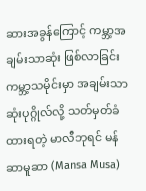ဆားအခွန်ကြောင့် ကမ္ဘာ့အချမ်းသာဆုံး ဖြစ်လာခြင်း
ကမ္ဘာ့သမိုင်းမှာ အချမ်းသာဆုံးပုဂ္ဂိုလ်လို့ သတ်မှတ်ခံထားရတဲ့ မာလီဘုရင် မန်ဆာမူဆာ (Mansa Musa)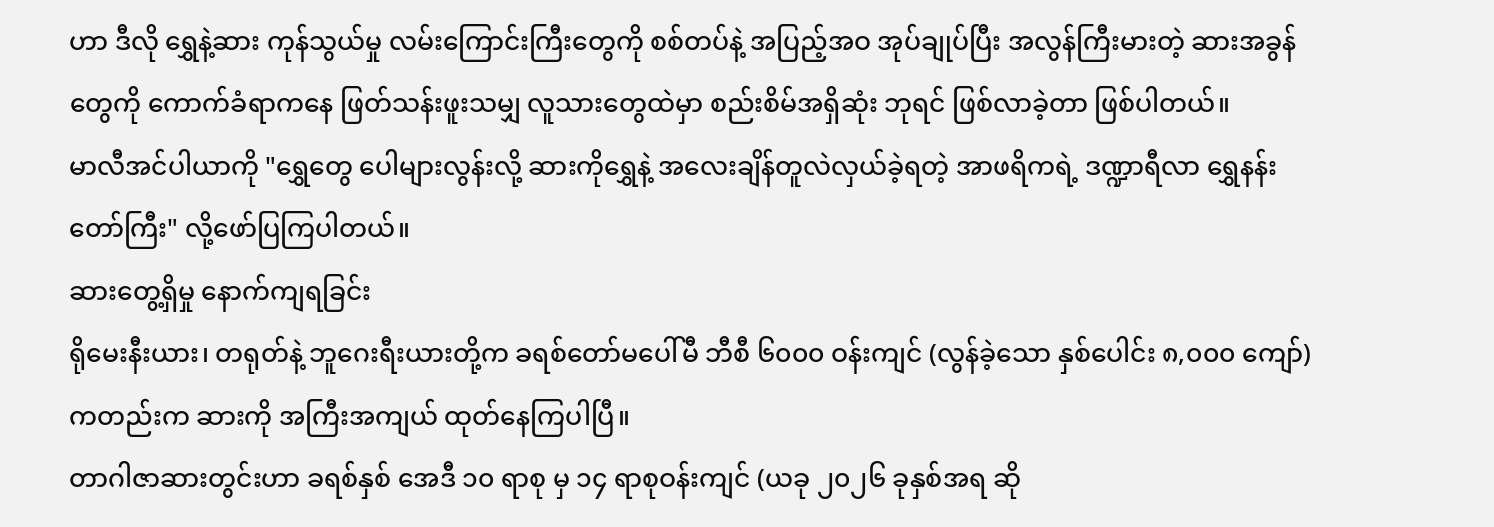ဟာ ဒီလို ရွှေနဲ့ဆား ကုန်သွယ်မှု လမ်းကြောင်းကြီးတွေကို စစ်တပ်နဲ့ အပြည့်အဝ အုပ်ချုပ်ပြီး အလွန်ကြီးမားတဲ့ ဆားအခွန်တွေကို ကောက်ခံရာကနေ ဖြတ်သန်းဖူးသမျှ လူသားတွေထဲမှာ စည်းစိမ်အရှိဆုံး ဘုရင် ဖြစ်လာခဲ့တာ ဖြစ်ပါတယ်။
မာလီအင်ပါယာကို "ရွှေတွေ ပေါများလွန်းလို့ ဆားကိုရွှေနဲ့ အလေးချိန်တူလဲလှယ်ခဲ့ရတဲ့ အာဖရိကရဲ့ ဒဏ္ဍာရီလာ ရွှေနန်းတော်ကြီး" လို့ဖော်ပြကြပါတယ်။
ဆားတွေ့ရှိမှု နောက်ကျရခြင်း
ရိုမေးနီးယား၊ တရုတ်နဲ့ ဘူဂေးရီးယားတို့က ခရစ်တော်မပေါ်မီ ဘီစီ ၆၀၀၀ ဝန်းကျင် (လွန်ခဲ့သော နှစ်ပေါင်း ၈,၀၀၀ ကျော်) ကတည်းက ဆားကို အကြီးအကျယ် ထုတ်နေကြပါပြီ။
တာဂါဇာဆားတွင်းဟာ ခရစ်နှစ် အေဒီ ၁၀ ရာစု မှ ၁၄ ရာစုဝန်းကျင် (ယခု ၂၀၂၆ ခုနှစ်အရ ဆို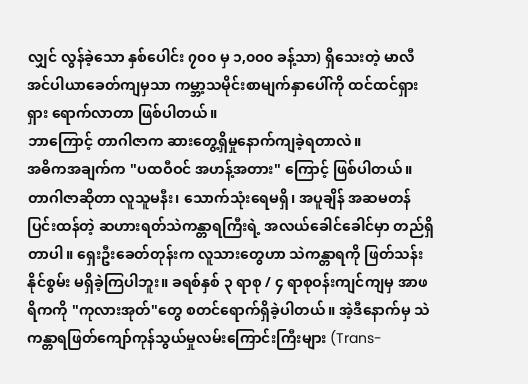လျှင် လွန်ခဲ့သော နှစ်ပေါင်း ၇၀၀ မှ ၁,၀၀၀ ခန့်သာ) ရှိသေးတဲ့ မာလီအင်ပါယာခေတ်ကျမှသာ ကမ္ဘာ့သမိုင်းစာမျက်နှာပေါ်ကို ထင်ထင်ရှားရှား ရောက်လာတာ ဖြစ်ပါတယ်။
ဘာကြောင့် တာဂါဇာက ဆားတွေ့ရှိမှုနောက်ကျခဲ့ရတာလဲ။
အဓိကအချက်က "ပထဝီဝင် အဟန့်အတား" ကြောင့် ဖြစ်ပါတယ်။ တာဂါဇာဆိုတာ လူသူမနီး၊ သောက်သုံးရေမရှိ၊ အပူချိန် အဆမတန်ပြင်းထန်တဲ့ ဆဟားရတ်သဲကန္တာရကြီးရဲ့ အလယ်ခေါင်ခေါင်မှာ တည်ရှိတာပါ။ ရှေးဦးခေတ်တုန်းက လူသားတွေဟာ သဲကန္တာရကို ဖြတ်သန်းနိုင်စွမ်း မရှိခဲ့ကြပါဘူး။ ခရစ်နှစ် ၃ ရာစု / ၄ ရာစုဝန်းကျင်ကျမှ အာဖရိကကို "ကုလားအုတ်"တွေ စတင်ရောက်ရှိခဲ့ပါတယ်။ အဲ့ဒီနောက်မှ သဲကန္တာရဖြတ်ကျော်ကုန်သွယ်မှုလမ်းကြောင်းကြီးများ (Trans-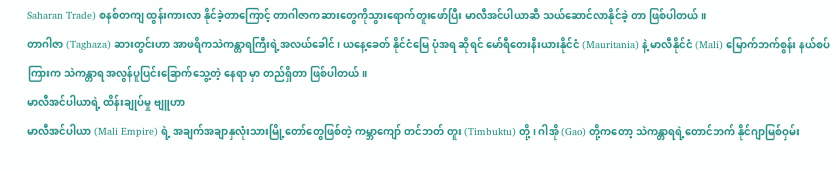Saharan Trade) စနစ်တကျ ထွန်းကားလာ နိုင်ခဲ့တာကြောင့် တာဂါဇာကဆားတွေကိုသွားရောက်တူးဖော်ပြီး မာလီအင်ပါယာဆီ သယ်ဆောင်လာနိုင်ခဲ့ တာ ဖြစ်ပါတယ်။
တာဂါဇာ (Taghaza) ဆားတွင်းဟာ အာဖရိကသဲကန္တာရကြီးရဲ့အလယ်ခေါင်၊ ယနေ့ခေတ် နိုင်ငံမြေ ပုံအရ ဆိုရင် မော်ရီတေးနီးယားနိုင်ငံ (Mauritania) နဲ့ မာလီနိုင်ငံ (Mali) မြောက်ဘက်စွန်း နယ်စပ်ကြားက သဲကန္တာရ အလွန်ပူပြင်းခြောက်သွေ့တဲ့ နေရာ မှာ တည်ရှိတာ ဖြစ်ပါတယ်။
မာလီအင်ပါယာရဲ့ ထိန်းချုပ်မှု ဗျူဟာ
မာလီအင်ပါယာ (Mali Empire) ရဲ့ အချက်အချာနှလုံးသားမြို့တော်တွေဖြစ်တဲ့ ကမ္ဘာကျော် တင်ဘတ် တူး (Timbuktu) တို့ ၊ ဂါအို (Gao) တို့ကတော့ သဲကန္တာရရဲ့တောင်ဘက် နိုင်ဂျာမြစ်ဝှမ်း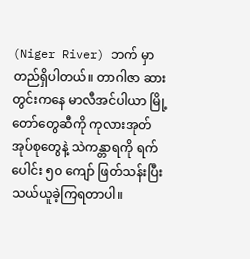(Niger River) ဘက် မှာတည်ရှိပါတယ်။ တာဂါဇာ ဆားတွင်းကနေ မာလီအင်ပါယာ မြို့တော်တွေဆီကို ကုလားအုတ်အုပ်စုတွေနဲ့ သဲကန္တာရကို ရက်ပေါင်း ၅၀ ကျော် ဖြတ်သန်းပြီး သယ်ယူခဲ့ကြရတာပါ။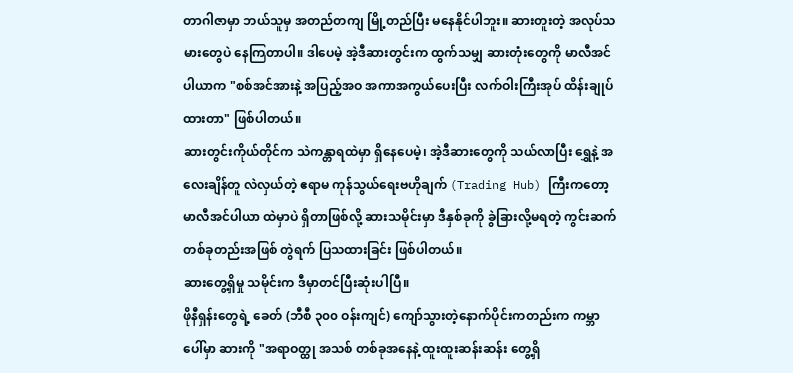တာဂါဇာမှာ ဘယ်သူမှ အတည်တကျ မြို့တည်ပြီး မနေနိုင်ပါဘူး။ ဆားတူးတဲ့ အလုပ်သမားတွေပဲ နေကြတာပါ။ ဒါပေမဲ့ အဲ့ဒီဆားတွင်းက ထွက်သမျှ ဆားတုံးတွေကို မာလီအင်ပါယာက "စစ်အင်အားနဲ့ အပြည့်အဝ အကာအကွယ်ပေးပြီး လက်ဝါးကြီးအုပ် ထိန်းချုပ်ထားတာ" ဖြစ်ပါတယ်။
ဆားတွင်းကိုယ်တိုင်က သဲကန္တာရထဲမှာ ရှိနေပေမဲ့၊ အဲ့ဒီဆားတွေကို သယ်လာပြီး ရွှေနဲ့ အလေးချိန်တူ လဲလှယ်တဲ့ ဧရာမ ကုန်သွယ်ရေးဗဟိုချက် (Trading Hub) ကြီးကတော့ မာလီအင်ပါယာ ထဲမှာပဲ ရှိတာဖြစ်လို့ ဆားသမိုင်းမှာ ဒီနှစ်ခုကို ခွဲခြားလို့မရတဲ့ ကွင်းဆက်တစ်ခုတည်းအဖြစ် တွဲရက် ပြသထားခြင်း ဖြစ်ပါတယ်။
ဆားတွေ့ရှိမှု သမိုင်းက ဒီမှာတင်ပြီးဆုံးပါပြီ။
ဖိုနီရှန်းတွေရဲ့ ခေတ် (ဘီစီ ၃၀၀ ဝန်းကျင်) ကျော်သွားတဲ့နောက်ပိုင်းကတည်းက ကမ္ဘာပေါ်မှာ ဆားကို "အရာဝတ္ထု အသစ် တစ်ခုအနေနဲ့ ထူးထူးဆန်းဆန်း တွေ့ရှိ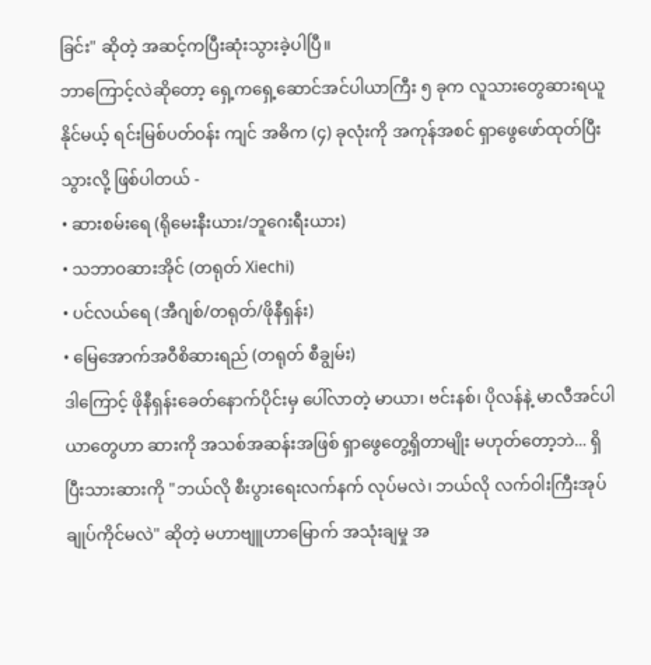ခြင်း" ဆိုတဲ့ အဆင့်ကပြီးဆုံးသွားခဲ့ပါပြီ။
ဘာကြောင့်လဲဆိုတော့ ရှေ့ကရှေ့ဆောင်အင်ပါယာကြီး ၅ ခုက လူသားတွေဆားရယူနိုင်မယ့် ရင်းမြစ်ပတ်ဝန်း ကျင် အဓိက (၄) ခုလုံးကို အကုန်အစင် ရှာဖွေဖော်ထုတ်ပြီးသွားလို့ ဖြစ်ပါတယ် -
• ဆားစမ်းရေ (ရိုမေးနီးယား/ဘူဂေးရီးယား)
• သဘာဝဆားအိုင် (တရုတ် Xiechi)
• ပင်လယ်ရေ (အီဂျစ်/တရုတ်/ဖိုနီရှန်း)
• မြေအောက်အဝီစိဆားရည် (တရုတ် စီချွမ်း)
ဒါကြောင့် ဖိုနီရှန်းခေတ်နောက်ပိုင်းမှ ပေါ်လာတဲ့ မာယာ၊ ဗင်းနစ်၊ ပိုလန်နဲ့ မာလီအင်ပါယာတွေဟာ ဆားကို အသစ်အဆန်းအဖြစ် ရှာဖွေတွေ့ရှိတာမျိုး မဟုတ်တော့ဘဲ... ရှိပြီးသားဆားကို "ဘယ်လို စီးပွားရေးလက်နက် လုပ်မလဲ၊ ဘယ်လို လက်ဝါးကြီးအုပ်ချုပ်ကိုင်မလဲ" ဆိုတဲ့ မဟာဗျူဟာမြောက် အသုံးချမှု အ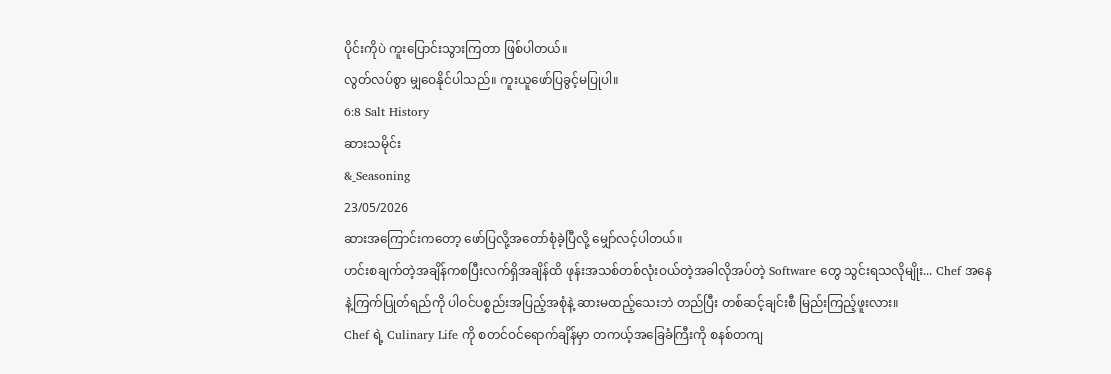ပိုင်းကိုပဲ ကူးပြောင်းသွားကြတာ ဖြစ်ပါတယ်။
လွတ်လပ်စွာ မျှဝေနိုင်ပါသည်။ ကူးယူဖော်ပြခွင့်မပြုပါ။
6:8 Salt History
ဆားသမိုင်း
&_Seasoning
23/05/2026
ဆားအကြောင်းကတော့ ဖော်ပြလို့အတော်စုံခဲ့ပြီလို့ မျှော်လင့်ပါတယ်။
ဟင်းစချက်တဲ့အချိန်ကစပြီးလက်ရှိအချိန်ထိ ဖုန်းအသစ်တစ်လုံးဝယ်တဲ့အခါလိုအပ်တဲ့ Software တွေ သွင်းရသလိုမျိုး... Chef အနေနဲ့ကြက်ပြုတ်ရည်ကို ပါဝင်ပစ္စည်းအပြည့်အစုံနဲ့ ဆားမထည့်သေးဘဲ တည်ပြီး တစ်ဆင့်ချင်းစီ မြည်းကြည့်ဖူးလား။
Chef ရဲ့ Culinary Life ကို စတင်ဝင်ရောက်ချိန်မှာ တကယ့်အခြေခံကြီးကို စနစ်တကျ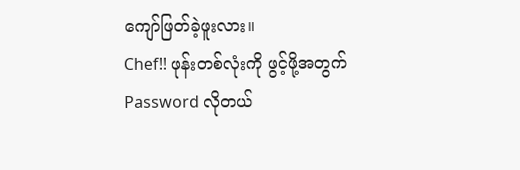ကျော်ဖြတ်ခဲ့ဖူးလား။
Chef!! ဖုန်းတစ်လုံးကို ဖွင့်ဖို့အတွက် Password လိုတယ်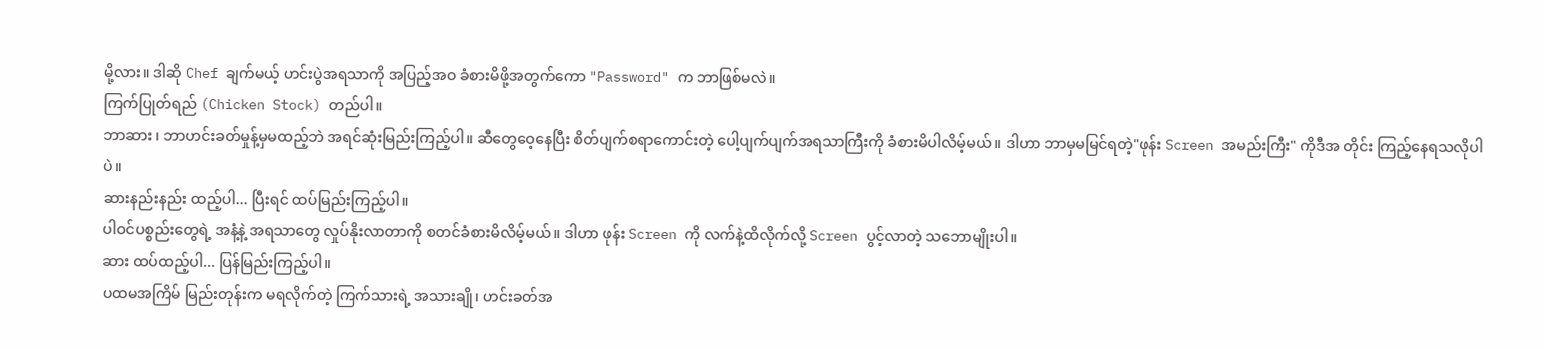မို့လား။ ဒါဆို Chef ချက်မယ့် ဟင်းပွဲအရသာကို အပြည့်အဝ ခံစားမိဖို့အတွက်ကော "Password" က ဘာဖြစ်မလဲ။
ကြက်ပြုတ်ရည် (Chicken Stock) တည်ပါ။
ဘာဆား ၊ ဘာဟင်းခတ်မှုန့်မှမထည့်ဘဲ အရင်ဆုံးမြည်းကြည့်ပါ။ ဆီတွေဝေ့နေပြီး စိတ်ပျက်စရာကောင်းတဲ့ ပေါ့ပျက်ပျက်အရသာကြီးကို ခံစားမိပါလိမ့်မယ်။ ဒါဟာ ဘာမှမမြင်ရတဲ့"ဖုန်း Screen အမည်းကြီး" ကိုဒီအ တိုင်း ကြည့်နေရသလိုပါပဲ။
ဆားနည်းနည်း ထည့်ပါ... ပြီးရင် ထပ်မြည်းကြည့်ပါ။
ပါဝင်ပစ္စည်းတွေရဲ့ အနံ့နဲ့ အရသာတွေ လှုပ်နိုးလာတာကို စတင်ခံစားမိလိမ့်မယ်။ ဒါဟာ ဖုန်း Screen ကို လက်နဲ့ထိလိုက်လို့ Screen ပွင့်လာတဲ့ သဘောမျိုးပါ။
ဆား ထပ်ထည့်ပါ... ပြန်မြည်းကြည့်ပါ။
ပထမအကြိမ် မြည်းတုန်းက မရလိုက်တဲ့ ကြက်သားရဲ့ အသားချို၊ ဟင်းခတ်အ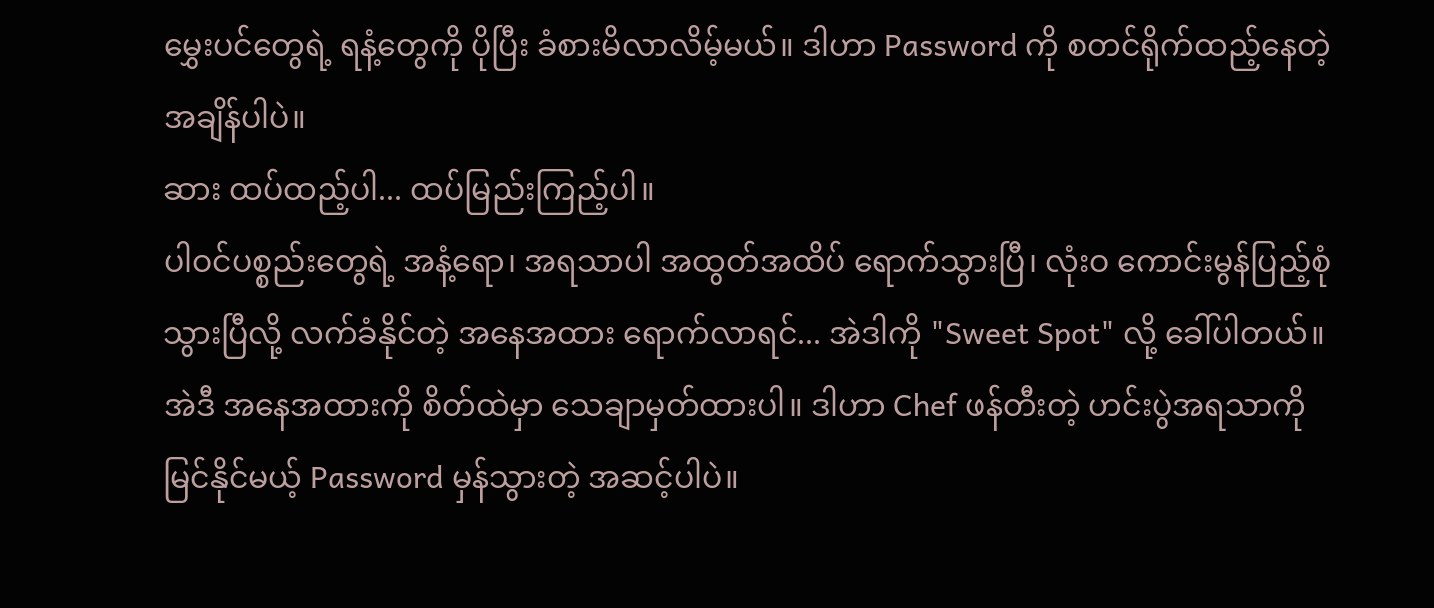မွှေးပင်တွေရဲ့ ရနံ့တွေကို ပိုပြီး ခံစားမိလာလိမ့်မယ်။ ဒါဟာ Password ကို စတင်ရိုက်ထည့်နေတဲ့ အချိန်ပါပဲ။
ဆား ထပ်ထည့်ပါ... ထပ်မြည်းကြည့်ပါ။
ပါဝင်ပစ္စည်းတွေရဲ့ အနံ့ရော၊ အရသာပါ အထွတ်အထိပ် ရောက်သွားပြီ၊ လုံးဝ ကောင်းမွန်ပြည့်စုံသွားပြီလို့ လက်ခံနိုင်တဲ့ အနေအထား ရောက်လာရင်... အဲဒါကို "Sweet Spot" လို့ ခေါ်ပါတယ်။ အဲဒီ အနေအထားကို စိတ်ထဲမှာ သေချာမှတ်ထားပါ။ ဒါဟာ Chef ဖန်တီးတဲ့ ဟင်းပွဲအရသာကို မြင်နိုင်မယ့် Password မှန်သွားတဲ့ အဆင့်ပါပဲ။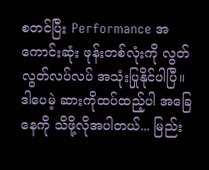စတင်ပြီး Performance အကောင်းဆုံး ဖုန်းတစ်လုံးကို လွတ်လွတ်လပ်လပ် အသုံးပြုနိုင်ပါပြီ။
ဒါပေမဲ့ ဆားကိုထပ်ထည့်ပါ အခြေနေကို သိဖို့လိုအပါတယ်... မြည်း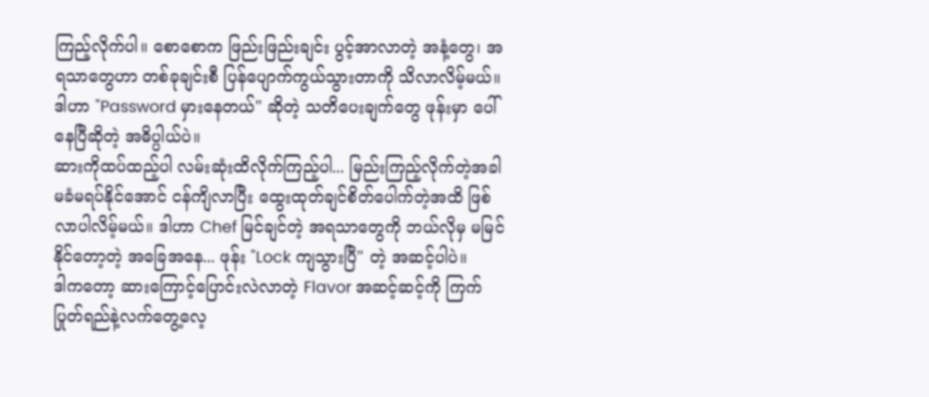ကြည့်လိုက်ပါ။ စောစောက ဖြည်းဖြည်းချင်း ပွင့်အာလာတဲ့ အနံ့တွေ၊ အရသာတွေဟာ တစ်ခုချင်းစီ ပြန်ပျောက်ကွယ်သွားတာကို သိလာလိမ့်မယ်။ ဒါဟာ "Password မှားနေတယ်" ဆိုတဲ့ သတိပေးချက်တွေ ဖုန်းမှာ ပေါ်နေပြီဆိုတဲ့ အဓိပ္ပါယ်ပဲ။
ဆားကိုထပ်ထည့်ပါ လမ်းဆုံးထိလိုက်ကြည့်ပါ... မြည်းကြည့်လိုက်တဲ့အခါ မခံမရပ်နိုင်အောင် ငန်ကျိလာပြီး ထွေးထုတ်ချင်စိတ်ပေါက်တဲ့အထိ ဖြစ်လာပါလိမ့်မယ်။ ဒါဟာ Chef မြင်ချင်တဲ့ အရသာတွေကို ဘယ်လိုမှ မမြင်နိုင်တော့တဲ့ အခြေအနေ... ဖုန်း "Lock ကျသွားပြီ" တဲ့ အဆင့်ပါပဲ။
ဒါကတော့ ဆားကြောင့်ပြောင်းလဲလာတဲ့ Flavor အဆင့်ဆင့်ကို ကြက်ပြုတ်ရည်နဲ့လက်တွေ့လေ့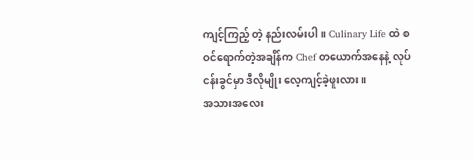ကျင့်ကြည့် တဲ့ နည်းလမ်းပါ။ Culinary Life ထဲ စဝင်ရောက်တဲ့အချိန်က Chef တယောက်အနေနဲ့ လုပ်ငန်းခွင်မှာ ဒီလိုမျိုး လေ့ကျင့်ခဲ့ဖူးလား။
အသားအလေး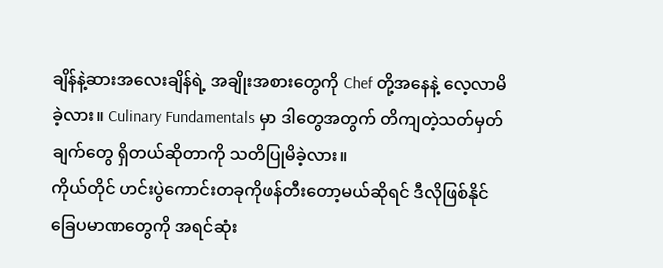ချိန်နဲ့ဆားအလေးချိန်ရဲ့ အချိုးအစားတွေကို Chef တို့အနေနဲ့ လေ့လာမိခဲ့လား။ Culinary Fundamentals မှာ ဒါတွေအတွက် တိကျတဲ့သတ်မှတ်ချက်တွေ ရှိတယ်ဆိုတာကို သတိပြုမိခဲ့လား။
ကိုယ်တိုင် ဟင်းပွဲကောင်းတခုကိုဖန်တီးတော့မယ်ဆိုရင် ဒီလိုဖြစ်နိုင်ခြေပမာဏတွေကို အရင်ဆုံး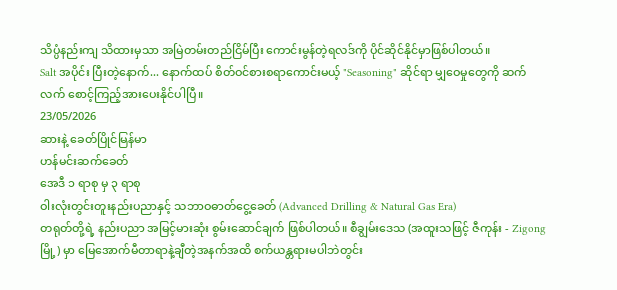သိပ္ပံနည်းကျ သိထားမှသာ အမြဲတမ်းတည်ငြိမ်ပြီး ကောင်းမွန်တဲ့ရလဒ်ကို ပိုင်ဆိုင်နိုင်မှာဖြစ်ပါတယ်။
Salt အပိုင်း ပြီးတဲ့နောက်... နောက်ထပ် စိတ်ဝင်စားစရာကောင်းမယ့် "Seasoning" ဆိုင်ရာ မျှဝေမှုတွေကို ဆက်လက် စောင့်ကြည့်အားပေးနိုင်ပါပြီ။
23/05/2026
ဆားနဲ့ ခေတ်ပြိုင်မြန်မာ
ဟန်မင်းဆက်ခေတ်
အေဒီ ၁ ရာစု မှ ၃ ရာစု
ဝါးလုံးတွင်းတူးနည်းပညာနှင့် သဘာဝဓာတ်ငွေ့ခေတ် (Advanced Drilling & Natural Gas Era)
တရုတ်တို့ရဲ့ နည်းပညာ အမြင့်မားဆုံး စွမ်းဆောင်ချက် ဖြစ်ပါတယ်။ စီချွမ်းဒေသ (အထူးသဖြင့် ဇီကုန်း - Zigong မြို့) မှာ မြေအောက်မီတာရာနဲ့ချီတဲ့အနက်အထိ စက်ယန္တရားမပါဘဲတွင်း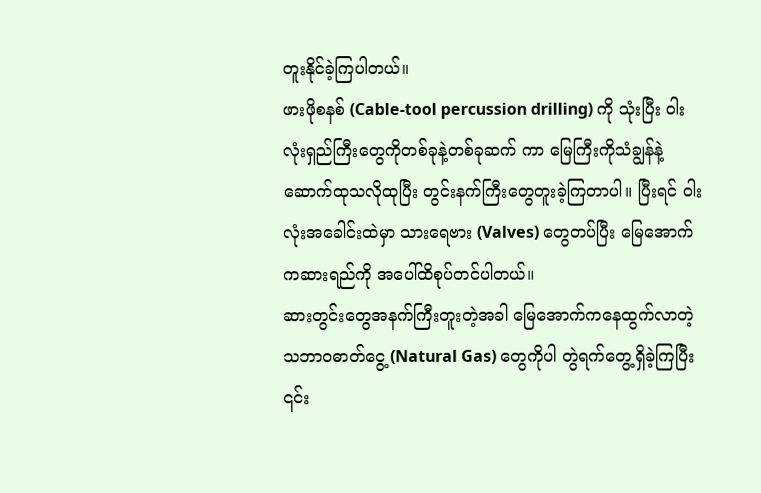တူးနိုင်ခဲ့ကြပါတယ်။
ဖားဖိုစနစ် (Cable-tool percussion drilling) ကို သုံးပြီး ဝါးလုံးရှည်ကြီးတွေကိုတစ်ခုနဲ့တစ်ခုဆက် ကာ မြေကြီးကိုသံချွန်နဲ့ ဆောက်ထုသလိုထုပြီး တွင်းနက်ကြီးတွေတူးခဲ့ကြတာပါ။ ပြီးရင် ဝါးလုံးအခေါင်းထဲမှာ သားရေဗား (Valves) တွေတပ်ပြီး မြေအောက်ကဆားရည်ကို အပေါ်ထိစုပ်တင်ပါတယ်။
ဆားတွင်းတွေအနက်ကြီးတူးတဲ့အခါ မြေအောက်ကနေထွက်လာတဲ့ သဘာဝဓာတ်ငွေ့ (Natural Gas) တွေကိုပါ တွဲရက်တွေ့ရှိခဲ့ကြပြီး ၎င်း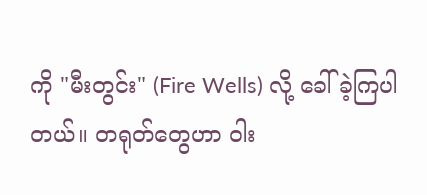ကို "မီးတွင်း" (Fire Wells) လို့ ခေါ်ခဲ့ကြပါတယ်။ တရုတ်တွေဟာ ဝါး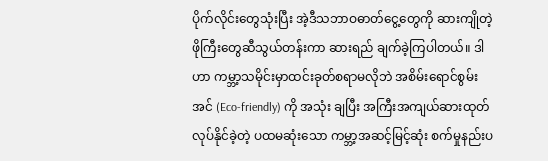ပိုက်လိုင်းတွေသုံးပြီး အဲ့ဒီသဘာဝဓာတ်ငွေ့တွေကို ဆားကျိုတဲ့ဖိုကြီးတွေဆီသွယ်တန်းကာ ဆားရည် ချက်ခဲ့ကြပါတယ်။ ဒါဟာ ကမ္ဘာ့သမိုင်းမှာထင်းခုတ်စရာမလိုဘဲ အစိမ်းရောင်စွမ်းအင် (Eco-friendly) ကို အသုံး ချပြီး အကြီးအကျယ်ဆားထုတ်လုပ်နိုင်ခဲ့တဲ့ ပထမဆုံးသော ကမ္ဘာ့အဆင့်မြင့်ဆုံး စက်မှုနည်းပ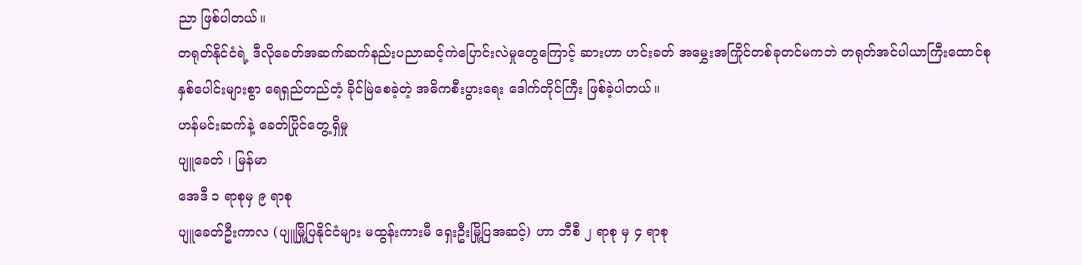ညာ ဖြစ်ပါတယ်။
တရုတ်နိုင်ငံရဲ့ ဒီလိုခေတ်အဆက်ဆက်နည်းပညာဆင့်ကဲပြောင်းလဲမှုတွေကြောင့် ဆားဟာ ဟင်းခတ် အမွှေးအကြိုင်တစ်ခုတင်မကဘဲ တရုတ်အင်ပါယာကြီးထောင်စုနှစ်ပေါင်းများစွာ ရေရှည်တည်တံ့ ခိုင်မြဲစေခဲ့တဲ့ အဓိကစီးပွားရေး ဒေါက်တိုင်ကြီး ဖြစ်ခဲ့ပါတယ်။
ဟန်မင်းဆက်နဲ့ ခေတ်ပြိုင်တွေ့ရှိမှု
ပျူခေတ် ၊ မြန်မာ
အေဒီ ၁ ရာစုမှ ၉ ရာစု
ပျူခေတ်ဦးကာလ (ပျူမြို့ပြနိုင်ငံများ မထွန်းကားမီ ရှေးဦးမြို့ပြအဆင့်) ဟာ ဘီစီ ၂ ရာစု မှ ၄ ရာစု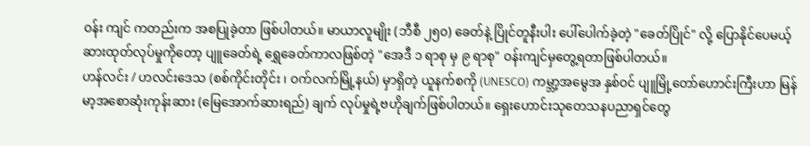ဝန်း ကျင် ကတည်းက အစပြုခဲ့တာ ဖြစ်ပါတယ်။ မာယာလူမျိုး (ဘီစီ ၂၅၀) ခေတ်နဲ့ ပြိုင်တူနီးပါး ပေါ်ပေါက်ခဲ့တဲ့ "ခေတ်ပြိုင်" လို့ ပြောနိုင်ပေမယ့် ဆားထုတ်လုပ်မှုကိုတော့ ပျူခေတ်ရဲ့ ရွှေခေတ်ကာလဖြစ်တဲ့ "အေဒီ ၁ ရာစု မှ ၉ ရာစု" ဝန်းကျင်မှတွေ့ရတာဖြစ်ပါတယ်။
ဟန်လင်း / ဟလင်းဒေသ (စစ်ကိုင်းတိုင်း ၊ ဝက်လက်မြို့နယ်) မှာရှိတဲ့ ယူနက်စကို (UNESCO) ကမ္ဘာ့အမွေအ နှစ်ဝင် ပျူမြို့တော်ဟောင်းကြီးဟာ မြန်မာ့အစောဆုံးကုန်းဆား (မြေအောက်ဆားရည်) ချက် လုပ်မှုရဲ့ဗဟိုချက်ဖြစ်ပါတယ်။ ရှေးဟောင်းသုတေသနပညာရှင်တွေ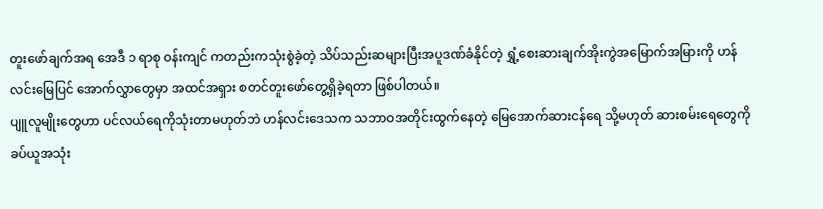တူးဖော်ချက်အရ အေဒီ ၁ ရာစု ဝန်းကျင် ကတည်းကသုံးစွဲခဲ့တဲ့ သိပ်သည်းဆများပြီးအပူဒဏ်ခံနိုင်တဲ့ ရွှံ့စေးဆားချက်အိုးကွဲအမြောက်အမြားကို ဟန် လင်းမြေပြင် အောက်လွှာတွေမှာ အထင်အရှား စတင်တူးဖော်တွေ့ရှိခဲ့ရတာ ဖြစ်ပါတယ်။
ပျူလူမျိုးတွေဟာ ပင်လယ်ရေကိုသုံးတာမဟုတ်ဘဲ ဟန်လင်းဒေသက သဘာဝအတိုင်းထွက်နေတဲ့ မြေအောက်ဆားငန်ရေ သို့မဟုတ် ဆားစမ်းရေတွေကို ခပ်ယူအသုံး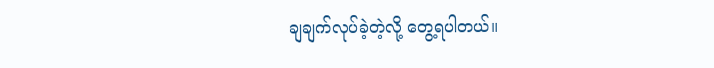ချချက်လုပ်ခဲ့တဲ့လို့ တွေ့ရပါတယ်။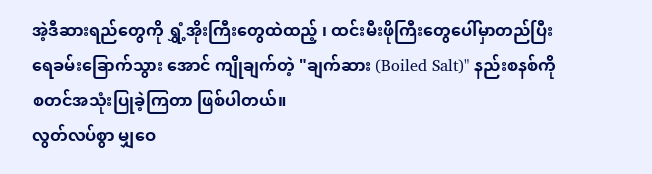အဲ့ဒီဆားရည်တွေကို ရွှံ့အိုးကြီးတွေထဲထည့် ၊ ထင်းမီးဖိုကြီးတွေပေါ်မှာတည်ပြီး ရေခမ်းခြောက်သွား အောင် ကျိုချက်တဲ့ "ချက်ဆား (Boiled Salt)" နည်းစနစ်ကို စတင်အသုံးပြုခဲ့ကြတာ ဖြစ်ပါတယ်။
လွတ်လပ်စွာ မျှဝေ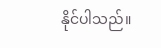နိုင်ပါသည်။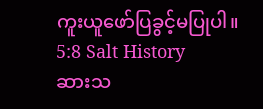ကူးယူဖော်ပြခွင့်မပြုပါ။
5:8 Salt History
ဆားသ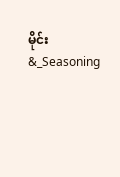မိုင်း
&_Seasoning